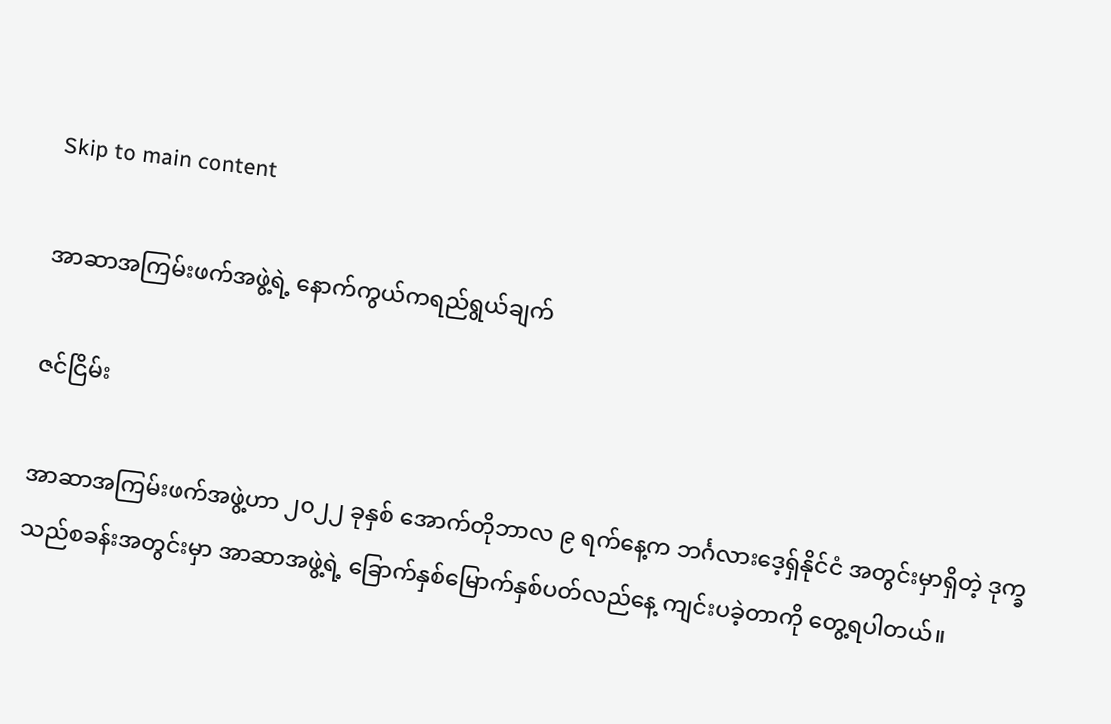Skip to main content

အာဆာအကြမ်းဖက်အဖွဲ့ရဲ့ နောက်ကွယ်ကရည်ရွယ်ချက်

ဇင်ငြိမ်း

အာဆာအကြမ်းဖက်အဖွဲ့ဟာ ၂၀၂၂ ခုနှစ် အောက်တိုဘာလ ၉ ရက်နေ့က ဘင်္ဂလားဒေ့ရှ်နိုင်ငံ အတွင်းမှာရှိတဲ့ ဒုက္ခသည်စခန်းအတွင်းမှာ အာဆာအဖွဲ့ရဲ့ ခြောက်နှစ်မြောက်နှစ်ပတ်လည်နေ့ ကျင်းပခဲ့တာကို တွေ့ရပါတယ်။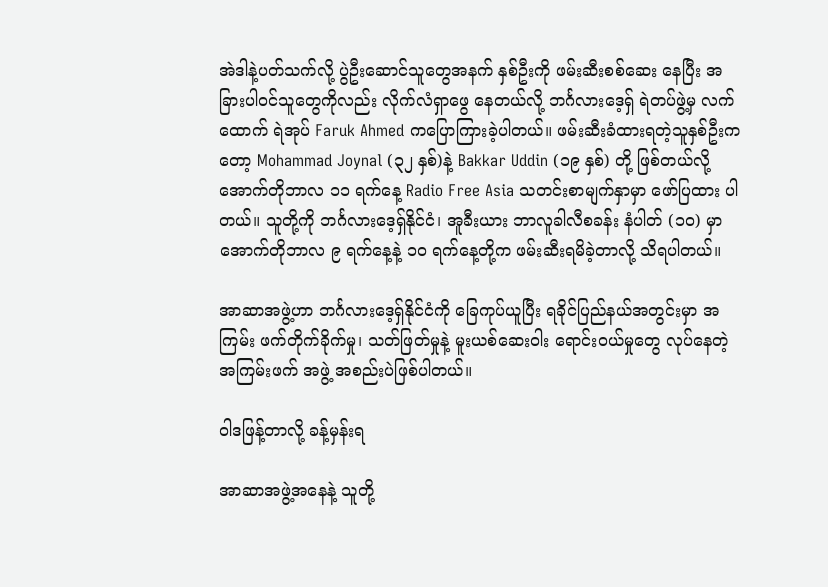အဲဒါနဲ့ပတ်သက်လို့ ပွဲဦးဆောင်သူတွေအနက် နှစ်ဦးကို ဖမ်းဆီးစစ်ဆေး နေပြီး အခြားပါဝင်သူတွေကိုလည်း လိုက်လံရှာဖွေ နေတယ်လို့ ဘင်္ဂလားဒေ့ရှ် ရဲတပ်ဖွဲ့မှ လက်ထောက် ရဲအုပ် Faruk Ahmed ကပြောကြားခဲ့ပါတယ်။ ဖမ်းဆီးခံထားရတဲ့သူနှစ်ဦးကတော့ Mohammad Joynal (၃၂ နှစ်)နဲ့ Bakkar Uddin (၁၉ နှစ်) တို့ ဖြစ်တယ်လို့ အောက်တိုဘာလ ၁၁ ရက်နေ့ Radio Free Asia သတင်းစာမျက်နှာမှာ ဖော်ပြထား ပါတယ်။ သူတို့ကို ဘင်္ဂလားဒေ့ရှ်နိုင်ငံ၊ အူခီးယား ဘာလူခါလီစခန်း နံပါတ် (၁၀) မှာ အောက်တိုဘာလ ၉ ရက်နေ့နဲ့ ၁၀ ရက်နေ့တို့က ဖမ်းဆီးရမိခဲ့တာလို့ သိရပါတယ်။

အာဆာအဖွဲ့ဟာ ဘင်္ဂလားဒေ့ရှ်နိုင်ငံကို ခြေကုပ်ယူပြီး ရခိုင်ပြည်နယ်အတွင်းမှာ အကြမ်း ဖက်တိုက်ခိုက်မှု၊ သတ်ဖြတ်မှုနဲ့ မူးယစ်ဆေးဝါး ရောင်းဝယ်မှုတွေ လုပ်နေတဲ့အကြမ်းဖက် အဖွဲ့ အစည်းပဲဖြစ်ပါတယ်။

ဝါဒဖြန့်တာလို့ ခန့်မှန်းရ

အာဆာအဖွဲ့အနေနဲ့ သူတို့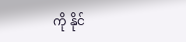ကို နိုင်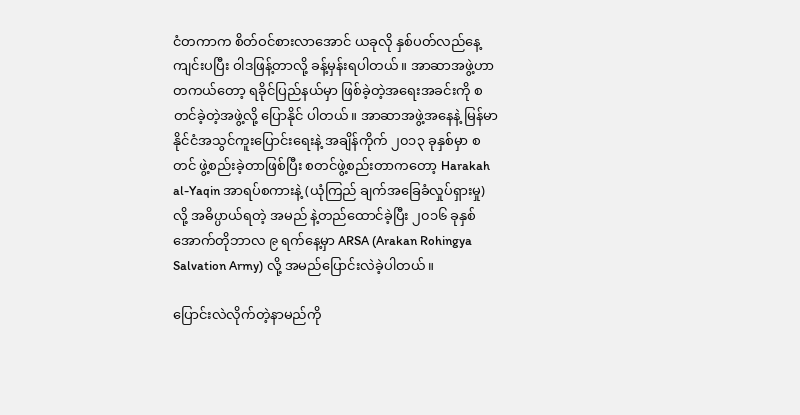ငံတကာက စိတ်ဝင်စားလာအောင် ယခုလို နှစ်ပတ်လည်နေ့ ကျင်းပပြီး ဝါဒဖြန့်တာလို့ ခန့်မှန်းရပါတယ်။ အာဆာအဖွဲ့ဟာ တကယ်တော့ ရခိုင်ပြည်နယ်မှာ ဖြစ်ခဲ့တဲ့အရေးအခင်းကို စတင်ခဲ့တဲ့အဖွဲ့လို့ ပြောနိုင် ပါတယ်။ အာဆာအဖွဲ့အနေနဲ့ မြန်မာနိုင်ငံအသွင်ကူးပြောင်းရေးနဲ့ အချိန်ကိုက် ၂၀၁၃ ခုနှစ်မှာ စတင် ဖွဲ့စည်းခဲ့တာဖြစ်ပြီး စတင်ဖွဲ့စည်းတာကတော့ Harakah al-Yaqin အာရပ်စကားနဲ့ (ယုံကြည် ချက်အခြေခံလှုပ်ရှားမှု) လို့ အဓိပ္ပာယ်ရတဲ့ အမည် နဲ့တည်ထောင်ခဲ့ပြီး ၂၀၁၆ ခုနှစ် အောက်တိုဘာလ ၉ ရက်နေ့မှာ ARSA (Arakan Rohingya Salvation Army) လို့ အမည်ပြောင်းလဲခဲ့ပါတယ်။

ပြောင်းလဲလိုက်တဲ့နာမည်ကို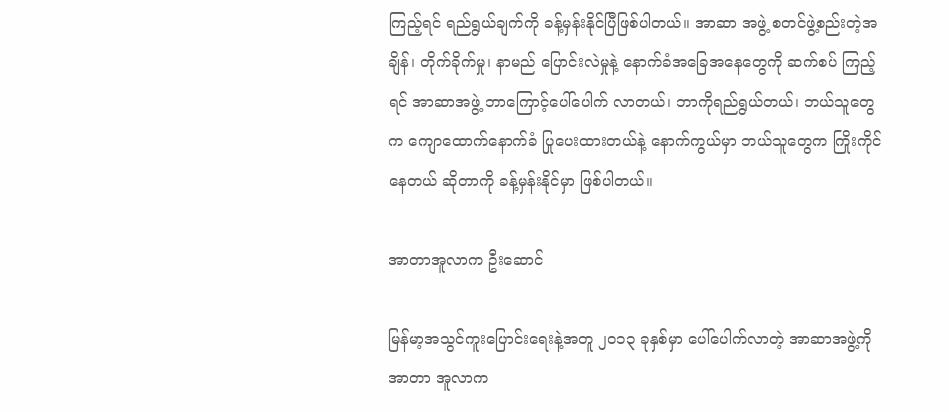ကြည့်ရင် ရည်ရွယ်ချက်ကို ခန့်မှန်းနိုင်ပြီဖြစ်ပါတယ်။ အာဆာ အဖွဲ့ စတင်ဖွဲ့စည်းတဲ့အချိန်၊ တိုက်ခိုက်မှု၊ နာမည် ပြောင်းလဲမှုနဲ့ နောက်ခံအခြေအနေတွေကို ဆက်စပ် ကြည့်ရင် အာဆာအဖွဲ့ ဘာကြောင့်ပေါ်ပေါက် လာတယ်၊ ဘာကိုရည်ရွယ်တယ်၊ ဘယ်သူတွေက ကျောထောက်နောက်ခံ ပြုပေးထားတယ်နဲ့ နောက်ကွယ်မှာ ဘယ်သူတွေက ကြိုးကိုင်နေတယ် ဆိုတာကို ခန့်မှန်းနိုင်မှာ ဖြစ်ပါတယ်။

အာတာအူလာက ဦးဆောင်

မြန်မာ့အသွင်ကူးပြောင်းရေးနဲ့အတူ ၂၀၁၃ ခုနှစ်မှာ ပေါ်ပေါက်လာတဲ့ အာဆာအဖွဲ့ကို အာတာ အူလာက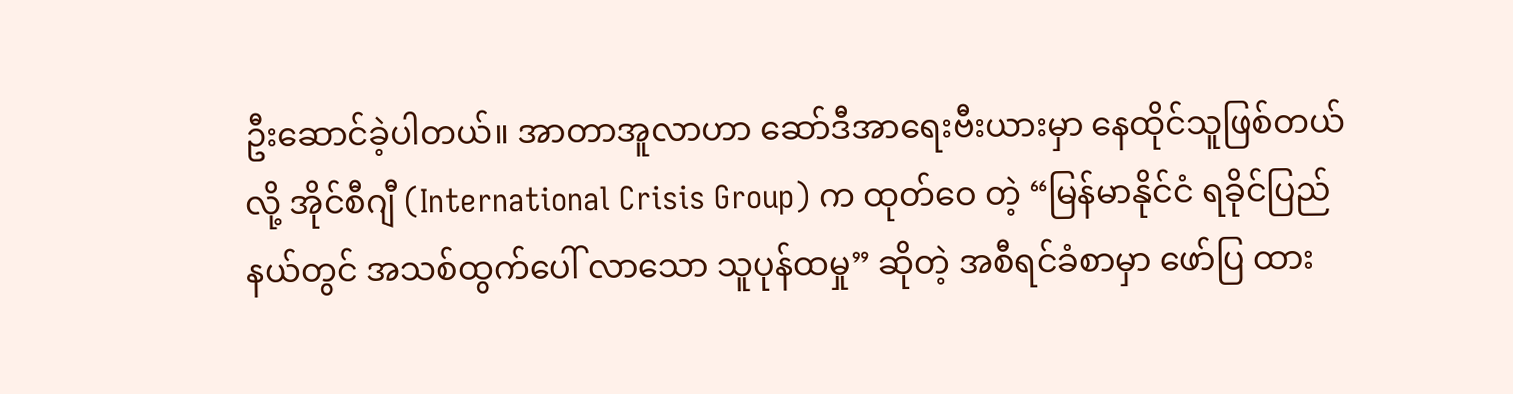ဦးဆောင်ခဲ့ပါတယ်။ အာတာအူလာဟာ ဆော်ဒီအာရေးဗီးယားမှာ နေထိုင်သူဖြစ်တယ်လို့ အိုင်စီဂျီ (International Crisis Group) က ထုတ်ဝေ တဲ့ “မြန်မာနိုင်ငံ ရခိုင်ပြည်နယ်တွင် အသစ်ထွက်ပေါ် လာသော သူပုန်ထမှု” ဆိုတဲ့ အစီရင်ခံစာမှာ ဖော်ပြ ထား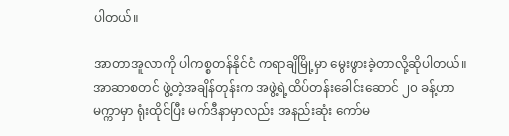ပါတယ်။

အာတာအူလာကို ပါကစ္စတန်နိုင်ငံ ကရာချိမြို့မှာ မွေးဖွားခဲ့တာလို့ဆိုပါတယ်။ အာဆာစတင် ဖွဲ့တဲ့အချိန်တုန်းက အဖွဲ့ရဲ့ထိပ်တန်းခေါင်းဆောင် ၂၀ ခန့်ဟာ မက္ကာမှာ ရုံးထိုင်ပြီး မက်ဒီနာမှာလည်း အနည်းဆုံး ကော်မ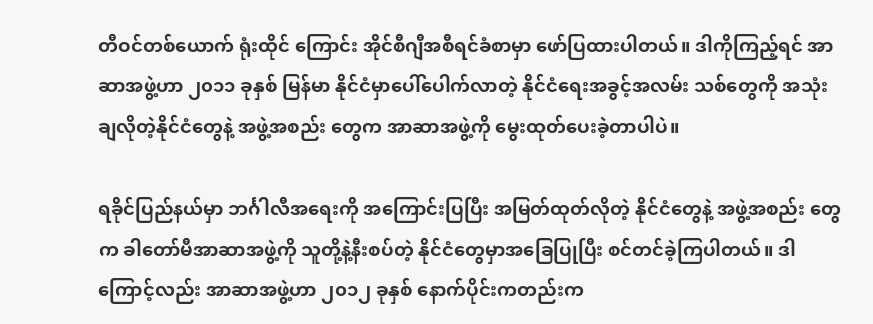တီဝင်တစ်ယောက် ရုံးထိုင် ကြောင်း အိုင်စီဂျီအစီရင်ခံစာမှာ ဖော်ပြထားပါတယ်။ ဒါကိုကြည့်ရင် အာဆာအဖွဲ့ဟာ ၂၀၁၁ ခုနှစ် မြန်မာ နိုင်ငံမှာပေါ်ပေါက်လာတဲ့ နိုင်ငံရေးအခွင့်အလမ်း သစ်တွေကို အသုံးချလိုတဲ့နိုင်ငံတွေနဲ့ အဖွဲ့အစည်း တွေက အာဆာအဖွဲ့ကို မွေးထုတ်ပေးခဲ့တာပါပဲ။

ရခိုင်ပြည်နယ်မှာ ဘင်္ဂါလီအရေးကို အကြောင်းပြပြီး အမြတ်ထုတ်လိုတဲ့ နိုင်ငံတွေနဲ့ အဖွဲ့အစည်း တွေက ခါတော်မီအာဆာအဖွဲ့ကို သူတို့နဲ့နီးစပ်တဲ့ နိုင်ငံတွေမှာအခြေပြုပြီး စင်တင်ခဲ့ကြပါတယ်။ ဒါကြောင့်လည်း အာဆာအဖွဲ့ဟာ ၂၀၁၂ ခုနှစ် နောက်ပိုင်းကတည်းက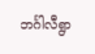ဘင်္ဂါလီရွာ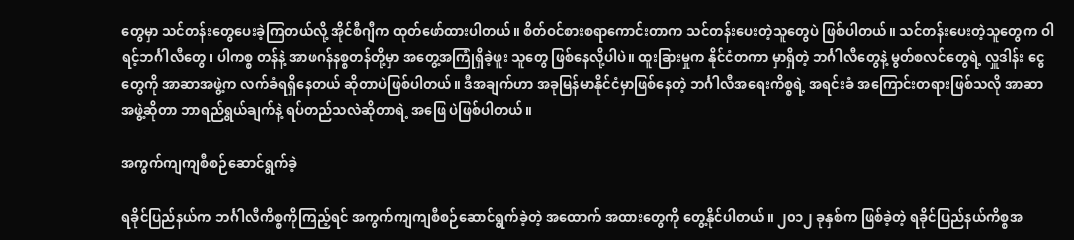တွေမှာ သင်တန်းတွေပေးခဲ့ကြတယ်လို့ အိုင်စီဂျီက ထုတ်ဖော်ထားပါတယ်။ စိတ်ဝင်စားစရာကောင်းတာက သင်တန်းပေးတဲ့သူတွေပဲ ဖြစ်ပါတယ်။ သင်တန်းပေးတဲ့သူတွေက ဝါရင့်ဘင်္ဂါလီတွေ၊ ပါကစ္စ တန်နဲ့ အာဖဂန်နစ္စတန်တို့မှာ အတွေ့အကြုံရှိခဲ့ဖူး သူတွေ ဖြစ်နေလို့ပါပဲ။ ထူးခြားမှုက နိုင်ငံတကာ မှာရှိတဲ့ ဘင်္ဂါလီတွေနဲ့ မွတ်စလင်တွေရဲ့ လှူဒါန်း ငွေတွေကို အာဆာအဖွဲ့က လက်ခံရရှိနေတယ် ဆိုတာပဲဖြစ်ပါတယ်။ ဒီအချက်ဟာ အခုမြန်မာနိုင်ငံမှာဖြစ်နေတဲ့ ဘင်္ဂါလီအရေးကိစ္စရဲ့ အရင်းခံ အကြောင်းတရားဖြစ်သလို အာဆာအဖွဲ့ဆိုတာ ဘာရည်ရွယ်ချက်နဲ့ ရပ်တည်သလဲဆိုတာရဲ့ အဖြေ ပဲဖြစ်ပါတယ်။

အကွက်ကျကျစီစဉ်ဆောင်ရွက်ခဲ့

ရခိုင်ပြည်နယ်က ဘင်္ဂါလီကိစ္စကိုကြည့်ရင် အကွက်ကျကျစီစဉ်ဆောင်ရွက်ခဲ့တဲ့ အထောက် အထားတွေကို တွေ့နိုင်ပါတယ်။ ၂၀၁၂ ခုနှစ်က ဖြစ်ခဲ့တဲ့ ရခိုင်ပြည်နယ်ကိစ္စအ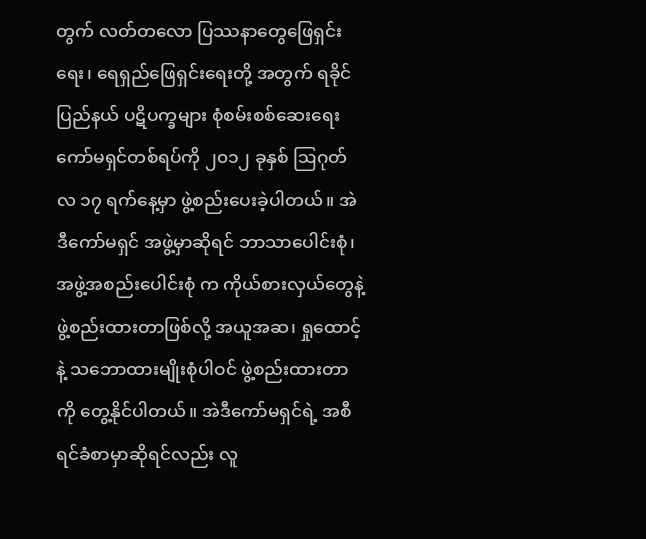တွက် လတ်တလော ပြဿနာတွေဖြေရှင်းရေး၊ ရေရှည်ဖြေရှင်းရေးတို့ အတွက် ရခိုင်ပြည်နယ် ပဋိပက္ခများ စုံစမ်းစစ်ဆေးရေးကော်မရှင်တစ်ရပ်ကို ၂၀၁၂ ခုနှစ် ဩဂုတ်လ ၁၇ ရက်နေ့မှာ ဖွဲ့စည်းပေးခဲ့ပါတယ်။ အဲဒီကော်မရှင် အဖွဲ့မှာဆိုရင် ဘာသာပေါင်းစုံ၊ အဖွဲ့အစည်းပေါင်းစုံ က ကိုယ်စားလှယ်တွေနဲ့ ဖွဲ့စည်းထားတာဖြစ်လို့ အယူအဆ၊ ရှုထောင့်နဲ့ သဘောထားမျိုးစုံပါဝင် ဖွဲ့စည်းထားတာကို တွေ့နိုင်ပါတယ်။ အဲဒီကော်မရှင်ရဲ့ အစီရင်ခံစာမှာဆိုရင်လည်း လူ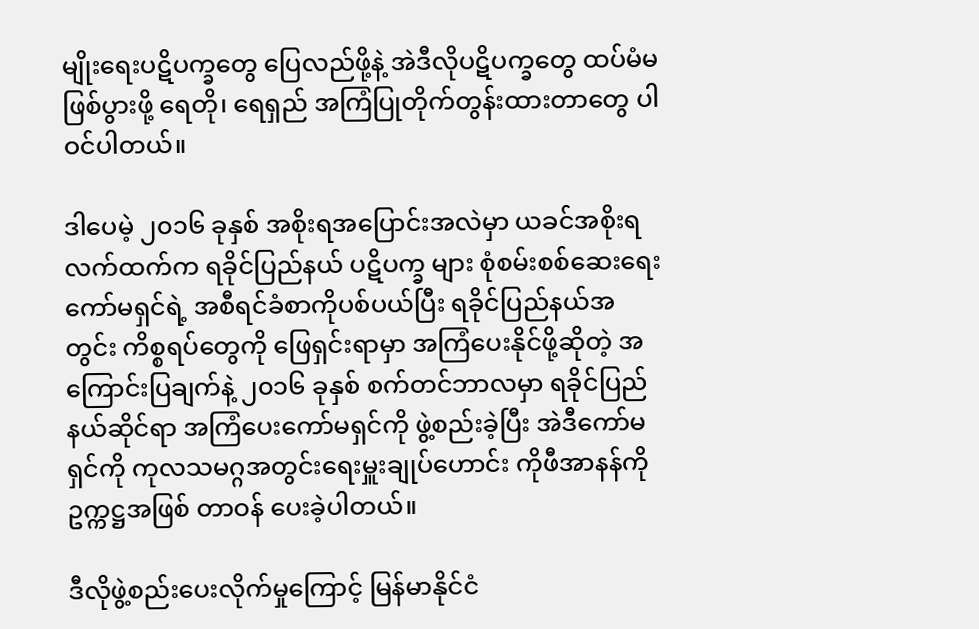မျိုးရေးပဋိပက္ခတွေ ပြေလည်ဖို့နဲ့ အဲဒီလိုပဋိပက္ခတွေ ထပ်မံမဖြစ်ပွားဖို့ ရေတို၊ ရေရှည် အကြံပြုတိုက်တွန်းထားတာတွေ ပါဝင်ပါတယ်။

ဒါပေမဲ့ ၂၀၁၆ ခုနှစ် အစိုးရအပြောင်းအလဲမှာ ယခင်အစိုးရလက်ထက်က ရခိုင်ပြည်နယ် ပဋိပက္ခ များ စုံစမ်းစစ်ဆေးရေးကော်မရှင်ရဲ့ အစီရင်ခံစာကိုပစ်ပယ်ပြီး ရခိုင်ပြည်နယ်အတွင်း ကိစ္စရပ်တွေကို ဖြေရှင်းရာမှာ အကြံပေးနိုင်ဖို့ဆိုတဲ့ အကြောင်းပြချက်နဲ့ ၂၀၁၆ ခုနှစ် စက်တင်ဘာလမှာ ရခိုင်ပြည်နယ်ဆိုင်ရာ အကြံပေးကော်မရှင်ကို ဖွဲ့စည်းခဲ့ပြီး အဲဒီကော်မရှင်ကို ကုလသမဂ္ဂအတွင်းရေးမှူးချုပ်ဟောင်း ကိုဖီအာနန်ကို ဥက္ကဋ္ဌအဖြစ် တာဝန် ပေးခဲ့ပါတယ်။

ဒီလိုဖွဲ့စည်းပေးလိုက်မှုကြောင့် မြန်မာနိုင်ငံ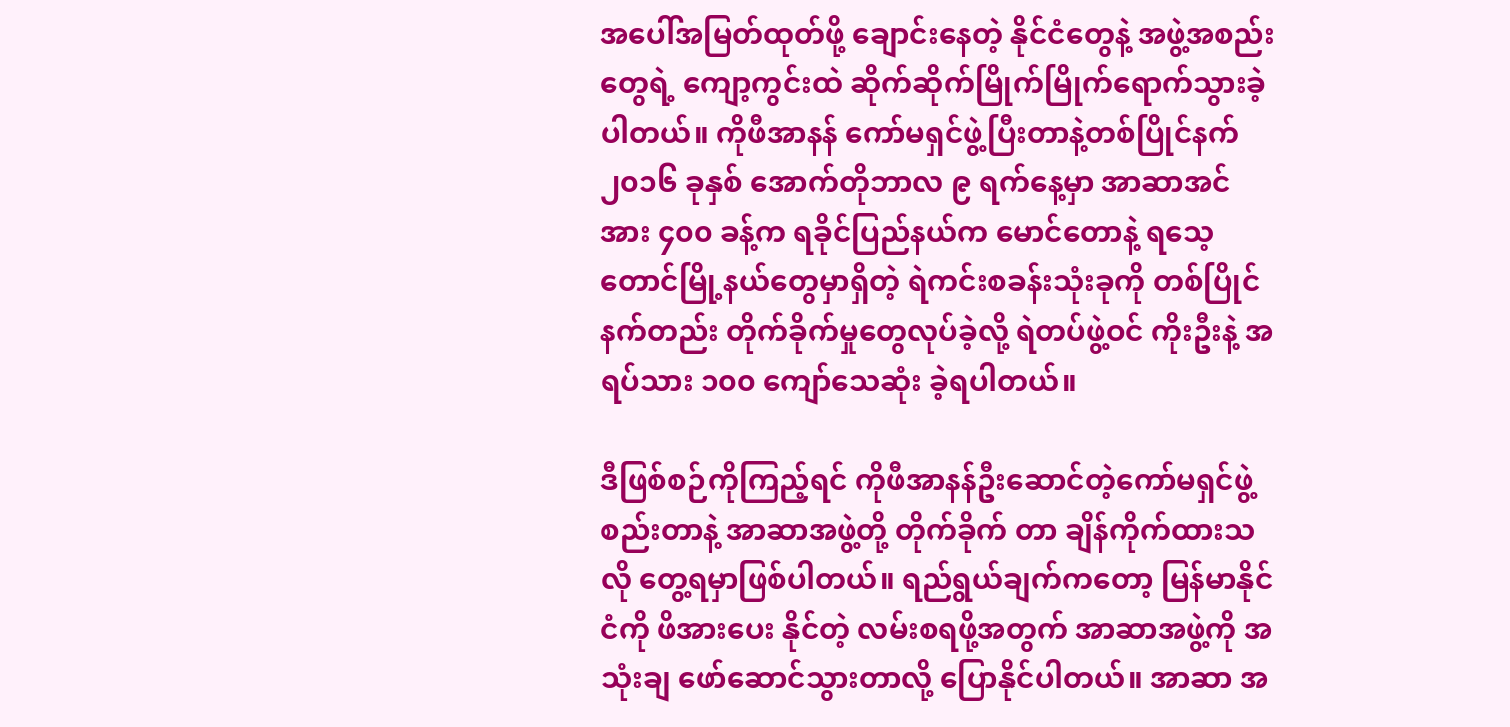အပေါ်အမြတ်ထုတ်ဖို့ ချောင်းနေတဲ့ နိုင်ငံတွေနဲ့ အဖွဲ့အစည်းတွေရဲ့ ကျော့ကွင်းထဲ ဆိုက်ဆိုက်မြိုက်မြိုက်ရောက်သွားခဲ့ပါတယ်။ ကိုဖီအာနန် ကော်မရှင်ဖွဲ့ပြီးတာနဲ့တစ်ပြိုင်နက် ၂၀၁၆ ခုနှစ် အောက်တိုဘာလ ၉ ရက်နေ့မှာ အာဆာအင်အား ၄၀၀ ခန့်က ရခိုင်ပြည်နယ်က မောင်တောနဲ့ ရသေ့ တောင်မြို့နယ်တွေမှာရှိတဲ့ ရဲကင်းစခန်းသုံးခုကို တစ်ပြိုင်နက်တည်း တိုက်ခိုက်မှုတွေလုပ်ခဲ့လို့ ရဲတပ်ဖွဲ့ဝင် ကိုးဦးနဲ့ အရပ်သား ၁၀၀ ကျော်သေဆုံး ခဲ့ရပါတယ်။

ဒီဖြစ်စဉ်ကိုကြည့်ရင် ကိုဖီအာနန်ဦးဆောင်တဲ့ကော်မရှင်ဖွဲ့စည်းတာနဲ့ အာဆာအဖွဲ့တို့ တိုက်ခိုက် တာ ချိန်ကိုက်ထားသလို တွေ့ရမှာဖြစ်ပါတယ်။ ရည်ရွယ်ချက်ကတော့ မြန်မာနိုင်ငံကို ဖိအားပေး နိုင်တဲ့ လမ်းစရဖို့အတွက် အာဆာအဖွဲ့ကို အသုံးချ ဖော်ဆောင်သွားတာလို့ ပြောနိုင်ပါတယ်။ အာဆာ အ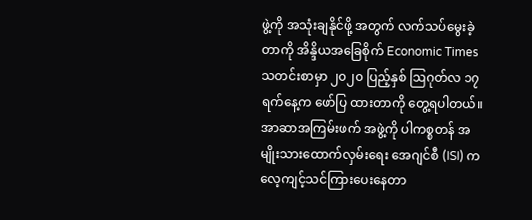ဖွဲ့ကို အသုံးချနိုင်ဖို့ အတွက် လက်သပ်မွေးခဲ့တာကို အိန္ဒိယအခြေစိုက် Economic Times သတင်းစာမှာ ၂၀၂၀ ပြည့်နှစ် ဩဂုတ်လ ၁၇ ရက်နေ့က ဖော်ပြ ထားတာကို တွေ့ရပါတယ်။ အာဆာအကြမ်းဖက် အဖွဲ့ကို ပါကစ္စတန် အမျိုးသားထောက်လှမ်းရေး အေဂျင်စီ (ISI) က လေ့ကျင့်သင်ကြားပေးနေတာ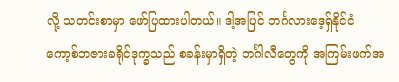လို့ သတင်းစာမှာ ဖော်ပြထားပါတယ်။ ဒါ့အပြင် ဘင်္ဂလားဒေ့ရှ်နိုင်ငံ ကော့စ်ဘဇားခရိုင်ဒုက္ခသည် စခန်းမှာရှိတဲ့ ဘင်္ဂါလီတွေကို အကြမ်းဖက်အ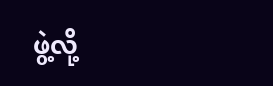ဖွဲ့လို့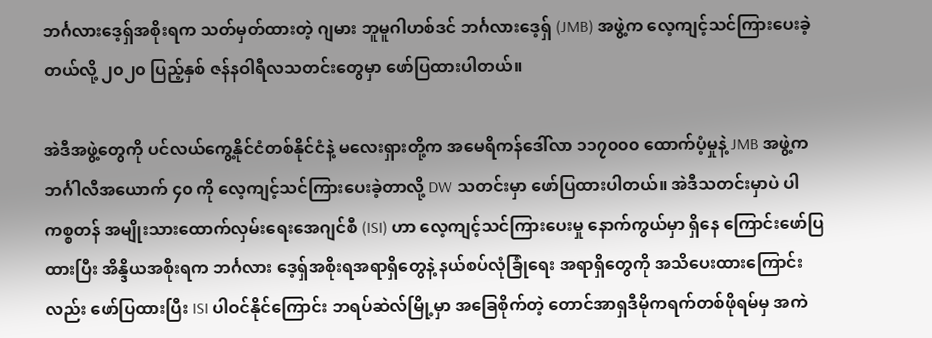ဘင်္ဂလားဒေ့ရှ်အစိုးရက သတ်မှတ်ထားတဲ့ ဂျမား ဘူမူဂါဟစ်ဒင် ဘင်္ဂလားဒေ့ရှ် (JMB) အဖွဲ့က လေ့ကျင့်သင်ကြားပေးခဲ့တယ်လို့ ၂၀၂၀ ပြည့်နှစ် ဇန်နဝါရီလသတင်းတွေမှာ ဖော်ပြထားပါတယ်။

အဲဒီအဖွဲ့တွေကို ပင်လယ်ကွေ့နိုင်ငံတစ်နိုင်ငံနဲ့ မလေးရှားတို့က အမေရိကန်ဒေါ်လာ ၁၁၇၀၀၀ ထောက်ပံ့မှုနဲ့ JMB အဖွဲ့က ဘင်္ဂါလီအယောက် ၄၀ ကို လေ့ကျင့်သင်ကြားပေးခဲ့တာလို့ DW သတင်းမှာ ဖော်ပြထားပါတယ်။ အဲဒီသတင်းမှာပဲ ပါကစ္စတန် အမျိုးသားထောက်လှမ်းရေးအေဂျင်စီ (ISI) ဟာ လေ့ကျင့်သင်ကြားပေးမှု နောက်ကွယ်မှာ ရှိနေ ကြောင်းဖော်ပြထားပြီး အိန္ဒိယအစိုးရက ဘင်္ဂလား ဒေ့ရှ်အစိုးရအရာရှိတွေနဲ့ နယ်စပ်လုံခြုံရေး အရာရှိတွေကို အသိပေးထားကြောင်းလည်း ဖော်ပြထားပြီး ISI ပါဝင်နိုင်ကြောင်း ဘရပ်ဆဲလ်မြို့မှာ အခြေစိုက်တဲ့ တောင်အာရှဒီမိုကရက်တစ်ဖိုရမ်မှ အကဲ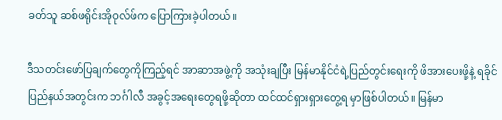ခတ်သူ ဆစ်ဖရိုင်းအိုဝုလ်ဖ်က ပြောကြားခဲ့ပါတယ်။

ဒီသတင်းဖော်ပြချက်တွေကိုကြည့်ရင် အာဆာအဖွဲ့ကို အသုံးချပြီး မြန်မာနိုင်ငံရဲ့ပြည်တွင်းရေးကို ဖိအားပေးဖို့နဲ့ ရခိုင်ပြည်နယ်အတွင်းက ဘင်္ဂါလီ အခွင့်အရေးတွေရဖို့ဆိုတာ ထင်ထင်ရှားရှားတွေ့ရ မှာဖြစ်ပါတယ်။ မြန်မာ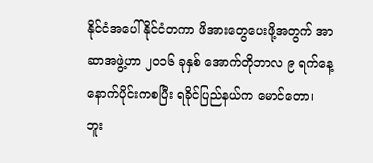နိုင်ငံအပေါ် နိုင်ငံတကာ ဖိအားတွေပေးဖို့အတွက် အာဆာအဖွဲ့ဟာ ၂၀၁၆ ခုနှစ် အောက်တိုဘာလ ၉ ရက်နေ့နောက်ပိုင်းကစပြီး ရခိုင်ပြည်နယ်က မောင်တော၊ ဘူး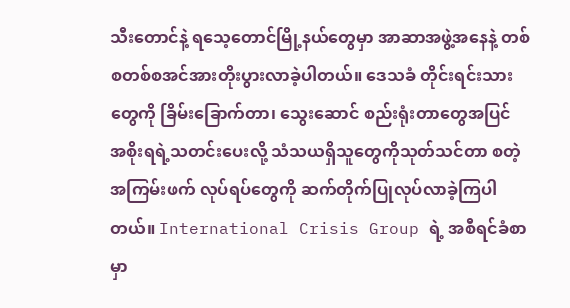သီးတောင်နဲ့ ရသေ့တောင်မြို့နယ်တွေမှာ အာဆာအဖွဲ့အနေနဲ့ တစ်စတစ်စအင်အားတိုးပွားလာခဲ့ပါတယ်။ ဒေသခံ တိုင်းရင်းသားတွေကို ခြိမ်းခြောက်တာ၊ သွေးဆောင် စည်းရုံးတာတွေအပြင် အစိုးရရဲ့သတင်းပေးလို့ သံသယရှိသူတွေကိုသုတ်သင်တာ စတဲ့အကြမ်းဖက် လုပ်ရပ်တွေကို ဆက်တိုက်ပြုလုပ်လာခဲ့ကြပါတယ်။ International Crisis Group ရဲ့ အစီရင်ခံစာမှာ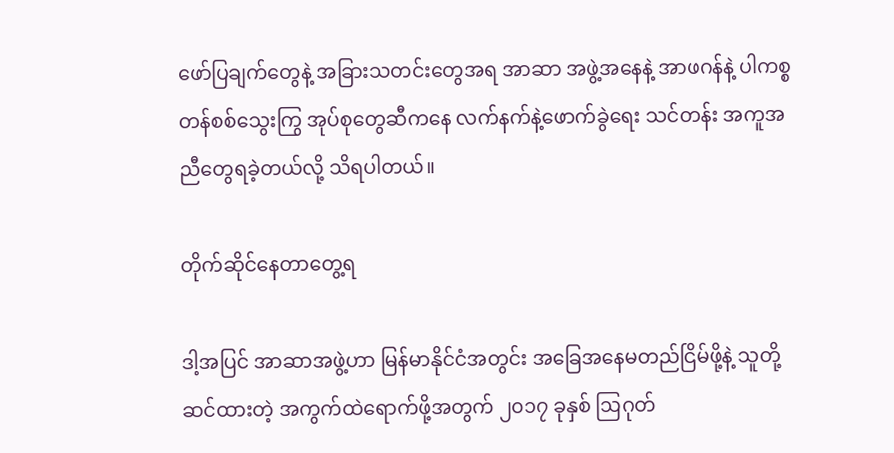ဖော်ပြချက်တွေနဲ့ အခြားသတင်းတွေအရ အာဆာ အဖွဲ့အနေနဲ့ အာဖဂန်နဲ့ ပါကစ္စတန်စစ်သွေးကြွ အုပ်စုတွေဆီကနေ လက်နက်နဲ့ဖောက်ခွဲရေး သင်တန်း အကူအညီတွေရခဲ့တယ်လို့ သိရပါတယ်။

တိုက်ဆိုင်နေတာတွေ့ရ

ဒါ့အပြင် အာဆာအဖွဲ့ဟာ မြန်မာနိုင်ငံအတွင်း အခြေအနေမတည်ငြိမ်ဖို့နဲ့ သူတို့ဆင်ထားတဲ့ အကွက်ထဲရောက်ဖို့အတွက် ၂၀၁၇ ခုနှစ် ဩဂုတ်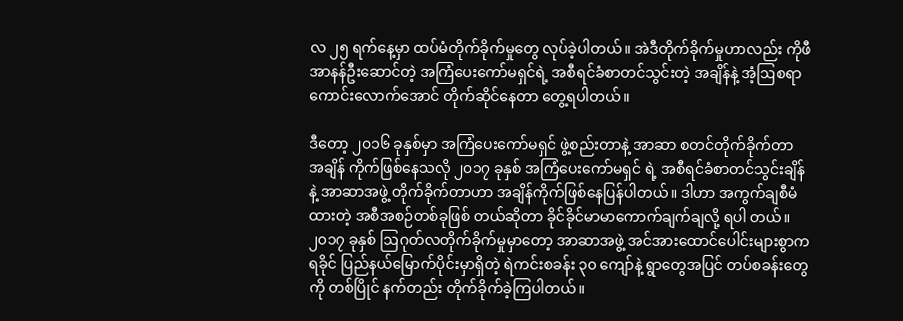လ ၂၅ ရက်နေ့မှာ ထပ်မံတိုက်ခိုက်မှုတွေ လုပ်ခဲ့ပါတယ်။ အဲဒီတိုက်ခိုက်မှုဟာလည်း ကိုဖီအာနန်ဦးဆောင်တဲ့ အကြံပေးကော်မရှင်ရဲ့ အစီရင်ခံစာတင်သွင်းတဲ့ အချိန်နဲ့ အံ့ဩစရာကောင်းလောက်အောင် တိုက်ဆိုင်နေတာ တွေ့ရပါတယ်။

ဒီတော့ ၂၀၁၆ ခုနှစ်မှာ အကြံပေးကော်မရှင် ဖွဲ့စည်းတာနဲ့ အာဆာ စတင်တိုက်ခိုက်တာ အချိန် ကိုက်ဖြစ်နေသလို ၂၀၁၇ ခုနှစ် အကြံပေးကော်မရှင် ရဲ့ အစီရင်ခံစာတင်သွင်းချိန်နဲ့ အာဆာအဖွဲ့ တိုက်ခိုက်တာဟာ အချိန်ကိုက်ဖြစ်နေပြန်ပါတယ်။ ဒါဟာ အကွက်ချစီမံထားတဲ့ အစီအစဉ်တစ်ခုဖြစ် တယ်ဆိုတာ ခိုင်ခိုင်မာမာကောက်ချက်ချလို့ ရပါ တယ်။ ၂၀၁၇ ခုနှစ် ဩဂုတ်လတိုက်ခိုက်မှုမှာတော့ အာဆာအဖွဲ့ အင်အားထောင်ပေါင်းများစွာက ရခိုင် ပြည်နယ်မြောက်ပိုင်းမှာရှိတဲ့ ရဲကင်းစခန်း ၃၀ ကျော်နဲ့ ရွာတွေအပြင် တပ်စခန်းတွေကို တစ်ပြိုင် နက်တည်း တိုက်ခိုက်ခဲ့ကြပါတယ်။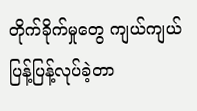တိုက်ခိုက်မှုတွေ ကျယ်ကျယ်ပြန့်ပြန့်လုပ်ခဲ့တာ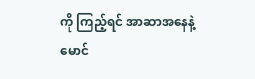ကို ကြည့်ရင် အာဆာအနေနဲ့ မောင်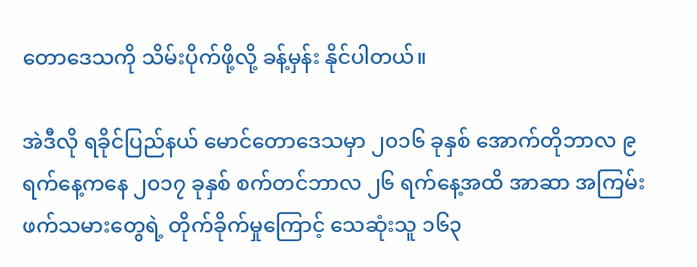တောဒေသကို သိမ်းပိုက်ဖို့လို့ ခန့်မှန်း နိုင်ပါတယ်။

အဲဒီလို ရခိုင်ပြည်နယ် မောင်တောဒေသမှာ ၂၀၁၆ ခုနှစ် အောက်တိုဘာလ ၉ ရက်နေ့ကနေ ၂၀၁၇ ခုနှစ် စက်တင်ဘာလ ၂၆ ရက်နေ့အထိ အာဆာ အကြမ်းဖက်သမားတွေရဲ့ တိုက်ခိုက်မှုကြောင့် သေဆုံးသူ ၁၆၃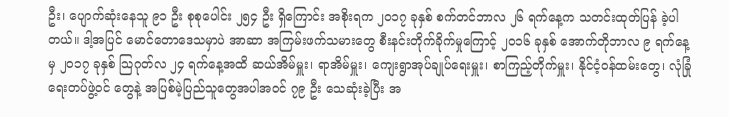ဦး၊ ပျောက်ဆုံးနေသူ ၉၁ ဦး စုစုပေါင်း ၂၅၄ ဦး ရှိကြောင်း အစိုးရက ၂၀၁၇ ခုနှစ် စက်တင်ဘာလ ၂၆ ရက်နေ့က သတင်းထုတ်ပြန် ခဲ့ပါတယ်။ ဒါ့အပြင် မောင်တောဒေသမှာပဲ အာဆာ အကြမ်းဖက်သမားတွေ စီးနင်းတိုက်ခိုက်မှုကြောင့် ၂၀၁၆ ခုနှစ် အောက်တိုဘာလ ၉ ရက်နေ့မှ ၂၀၁၇ ခုနှစ် သြဂုတ်လ ၂၄ ရက်နေ့အထိ ဆယ်အိမ်မှူး၊ ရာအိမ်မှူး၊ ကျေးရွာအုပ်ချုပ်ရေးမှူး၊ စာကြည့်တိုက်မှူး၊ နိုင်ငံ့ဝန်ထမ်းတွေ၊ လုံခြုံရေးတပ်ဖွဲ့ဝင် တွေနဲ့ အပြစ်မဲ့ပြည်သူတွေအပါအဝင် ၇၉ ဦး သေဆုံးခဲ့ပြီး အ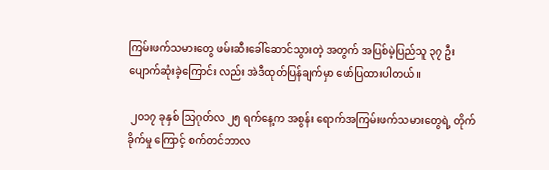ကြမ်းဖက်သမားတွေ ဖမ်းဆီးခေါ်ဆောင်သွားတဲ့ အတွက် အပြစ်မဲ့ပြည်သူ ၃၇ ဦး ပျောက်ဆုံးခဲ့ကြောင်း လည်း အဲဒီထုတ်ပြန်ချက်မှာ ဖော်ပြထားပါတယ်။

 ၂၀၁၇ ခုနှစ် သြဂုတ်လ ၂၅ ရက်နေ့က အစွန်း ရောက်အကြမ်းဖက်သမားတွေရဲ့ တိုက်ခိုက်မှု ကြောင့် စက်တင်ဘာလ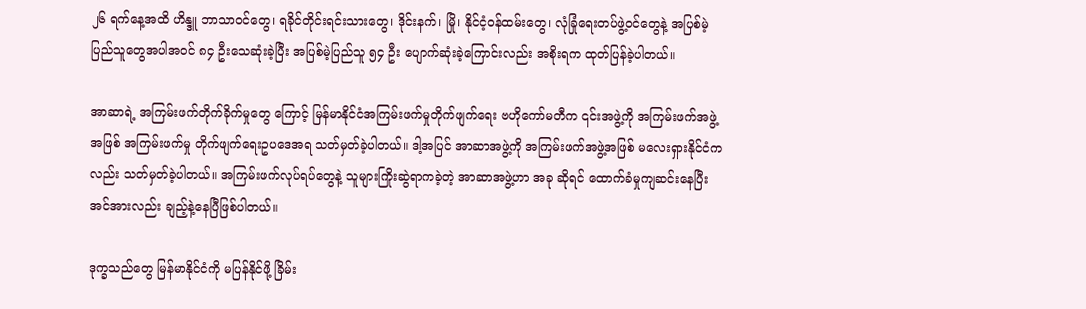၂၆ ရက်နေ့အထိ ဟိန္ဒူ ဘာသာဝင်တွေ၊ ရခိုင်တိုင်းရင်းသားတွေ၊ ဒိုင်းနက်၊ မြို၊ နိုင်ငံ့ဝန်ထမ်းတွေ၊ လုံခြုံရေးတပ်ဖွဲ့ဝင်တွေနဲ့ အပြစ်မဲ့ပြည်သူတွေအပါအဝင် ၈၄ ဦးသေဆုံးခဲ့ပြီး အပြစ်မဲ့ပြည်သူ ၅၄ ဦး ပျောက်ဆုံးခဲ့ကြောင်းလည်း အစိုးရက ထုတ်ပြန်ခဲ့ပါတယ်။

အာဆာရဲ့ အကြမ်းဖက်တိုက်ခိုက်မှုတွေ ကြောင့် မြန်မာနိုင်ငံအကြမ်းဖက်မှုတိုက်ဖျက်ရေး ဗဟိုကော်မတီက ၎င်းအဖွဲ့ကို အကြမ်းဖက်အဖွဲ့ အဖြစ် အကြမ်းဖက်မှု တိုက်ဖျက်ရေးဥပဒေအရ သတ်မှတ်ခဲ့ပါတယ်။ ဒါ့အပြင် အာဆာအဖွဲ့ကို အကြမ်းဖက်အဖွဲ့အဖြစ် မလေးရှားနိုင်ငံကလည်း သတ်မှတ်ခဲ့ပါတယ်။ အကြမ်းဖက်လုပ်ရပ်တွေနဲ့ သူများကြိုးဆွဲရာကခဲ့တဲ့ အာဆာအဖွဲ့ဟာ အခု ဆိုရင် ထောက်ခံမှုကျဆင်းနေပြီး အင်အားလည်း ချည့်နဲ့နေပြီဖြစ်ပါတယ်။

ဒုက္ခသည်တွေ မြန်မာနိုင်ငံကို မပြန်နိုင်ဖို့ ခြိမ်း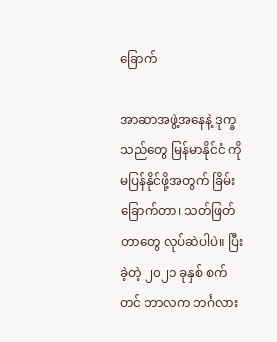ခြောက်

အာဆာအဖွဲ့အနေနဲ့ ဒုက္ခသည်တွေ မြန်မာနိုင်ငံ ကို မပြန်နိုင်ဖို့အတွက် ခြိမ်းခြောက်တာ၊ သတ်ဖြတ် တာတွေ လုပ်ဆဲပါပဲ။ ပြီးခဲ့တဲ့ ၂၀၂၁ ခုနှစ် စက်တင် ဘာလက ဘင်္ဂလား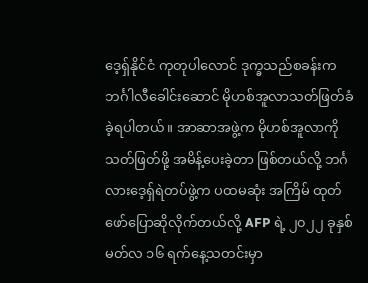ဒေ့ရှ်နိုင်ငံ ကုတုပါလောင် ဒုက္ခသည်စခန်းက ဘင်္ဂါလီခေါင်းဆောင် မိုဟစ်အူလာသတ်ဖြတ်ခံခဲ့ရပါတယ်။ အာဆာအဖွဲ့က မိုဟစ်အူလာကိုသတ်ဖြတ်ဖို့ အမိန့်ပေးခဲ့တာ ဖြစ်တယ်လို့ ဘင်္ဂလားဒေ့ရှ်ရဲတပ်ဖွဲ့က ပထမဆုံး အကြိမ် ထုတ်ဖော်ပြောဆိုလိုက်တယ်လို့ AFP ရဲ့ ၂၀၂၂ ခုနှစ် မတ်လ ၁၆ ရက်နေ့သတင်းမှာ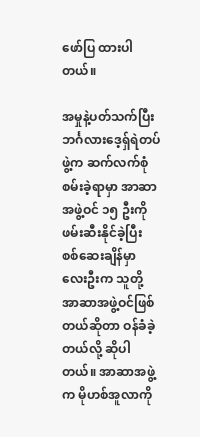ဖော်ပြ ထားပါတယ်။

အမှုနဲ့ပတ်သက်ပြီး ဘင်္ဂလားဒေ့ရှ်ရဲတပ်ဖွဲ့က ဆက်လက်စုံစမ်းခဲ့ရာမှာ အာဆာအဖွဲ့ဝင် ၁၅ ဦးကို ဖမ်းဆီးနိုင်ခဲ့ပြီး စစ်ဆေးချိန်မှာ လေးဦးက သူတို့ အာဆာအဖွဲ့ဝင်ဖြစ်တယ်ဆိုတာ ဝန်ခံခဲ့တယ်လို့ ဆိုပါတယ်။ အာဆာအဖွဲ့က မိုဟစ်အူလာကို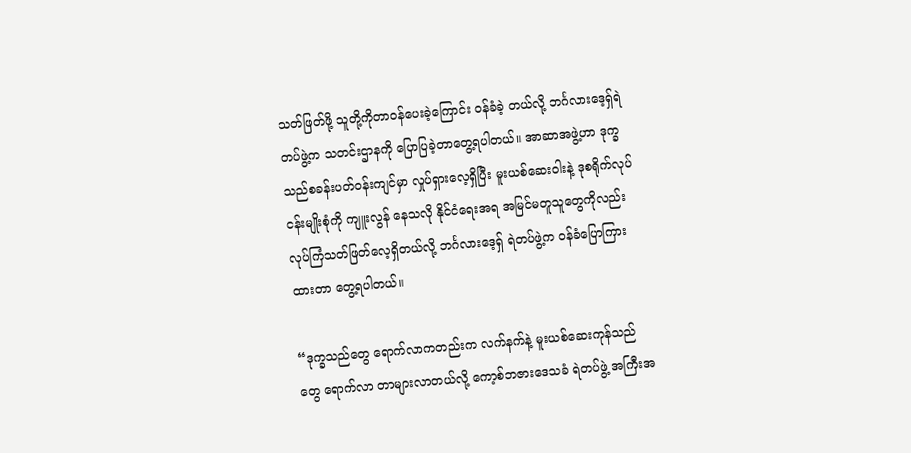သတ်ဖြတ်ဖို့ သူတို့ကိုတာဝန်ပေးခဲ့ကြောင်း ဝန်ခံခဲ့ တယ်လို့ ဘင်္ဂလားဒေ့ရှ်ရဲတပ်ဖွဲ့က သတင်းဌာနကို ပြောပြခဲ့တာတွေ့ရပါတယ်။ အာဆာအဖွဲ့ဟာ ဒုက္ခသည်စခန်းပတ်ဝန်းကျင်မှာ လှုပ်ရှားလေ့ရှိပြီး မူးယစ်ဆေးဝါးနဲ့ ဒုစရိုက်လုပ်ငန်းမျိုးစုံကို ကျူးလွန် နေသလို နိုင်ငံရေးအရ အမြင်မတူသူတွေကိုလည်း လုပ်ကြံသတ်ဖြတ်လေ့ရှိတယ်လို့ ဘင်္ဂလားဒေ့ရှ် ရဲတပ်ဖွဲ့က ဝန်ခံပြောကြားထားတာ တွေ့ရပါတယ်။

“ဒုက္ခသည်တွေ ရောက်လာကတည်းက လက်နက်နဲ့ မူးယစ်ဆေးကုန်သည်တွေ ရောက်လာ တာများလာတယ်လို့ ကော့စ်ဘဇားဒေသခံ ရဲတပ်ဖွဲ့ အကြီးအ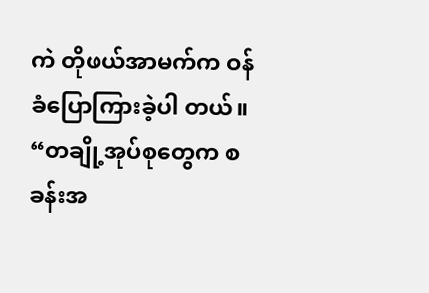ကဲ တိုဖယ်အာမက်က ဝန်ခံပြောကြားခဲ့ပါ တယ်။ “တချို့အုပ်စုတွေက စခန်းအ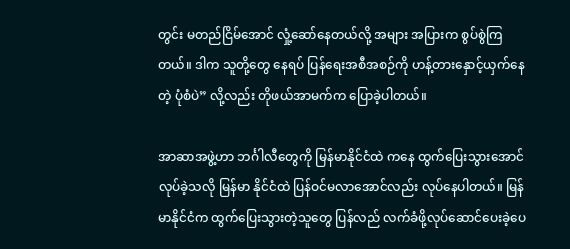တွင်း မတည်ငြိမ်အောင် လှုံ့ဆော်နေတယ်လို့ အများ အပြားက စွပ်စွဲကြတယ်။ ဒါက သူတို့တွေ နေရပ် ပြန်ရေးအစီအစဉ်ကို ဟန့်တားနှောင့်ယှက်နေတဲ့ ပုံစံပဲ” လို့လည်း တိုဖယ်အာမက်က ပြောခဲ့ပါတယ်။

အာဆာအဖွဲ့ဟာ ဘင်္ဂါလီတွေကို မြန်မာနိုင်ငံထဲ ကနေ ထွက်ပြေးသွားအောင်လုပ်ခဲ့သလို မြန်မာ နိုင်ငံထဲ ပြန်ဝင်မလာအောင်လည်း လုပ်နေပါတယ်။ မြန်မာနိုင်ငံက ထွက်ပြေးသွားတဲ့သူတွေ ပြန်လည် လက်ခံဖို့လုပ်ဆောင်ပေးခဲ့ပေ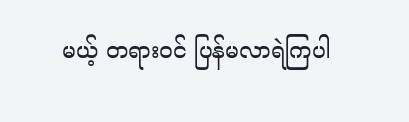မယ့် တရားဝင် ပြန်မလာရဲကြပါ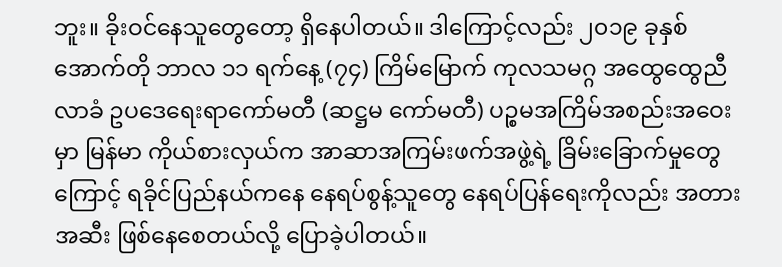ဘူး။ ခိုးဝင်နေသူတွေတော့ ရှိနေပါတယ်။ ဒါကြောင့်လည်း ၂၀၁၉ ခုနှစ် အောက်တို ဘာလ ၁၁ ရက်နေ့ (၇၄) ကြိမ်မြောက် ကုလသမဂ္ဂ အထွေထွေညီလာခံ ဥပဒေရေးရာကော်မတီ (ဆဋ္ဌမ ကော်မတီ) ပဉ္စမအကြိမ်အစည်းအဝေးမှာ မြန်မာ ကိုယ်စားလှယ်က အာဆာအကြမ်းဖက်အဖွဲ့ရဲ့ ခြိမ်းခြောက်မှုတွေကြောင့် ရခိုင်ပြည်နယ်ကနေ နေရပ်စွန့်သူတွေ နေရပ်ပြန်ရေးကိုလည်း အတား အဆီး ဖြစ်နေစေတယ်လို့ ပြောခဲ့ပါတယ်။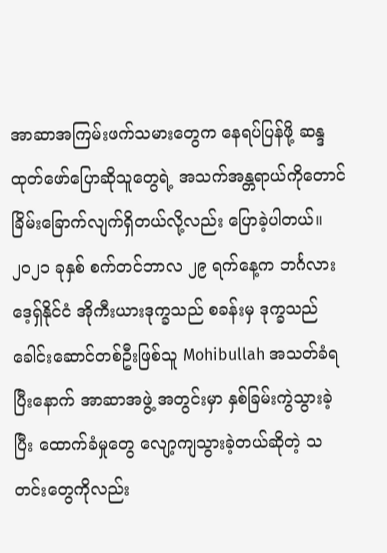အာဆာအကြမ်းဖက်သမားတွေက နေရပ်ပြန်ဖို့ ဆန္ဒထုတ်ဖော်ပြောဆိုသူတွေရဲ့ အသက်အန္တရာယ်ကိုတောင် ခြိမ်းခြောက်လျက်ရှိတယ်လို့လည်း ပြောခဲ့ပါတယ်။ ၂၀၂၁ ခုနှစ် စက်တင်ဘာလ ၂၉ ရက်နေ့က ဘင်္ဂလားဒေ့ရှ်နိုင်ငံ အိုကီးယားဒုက္ခသည် စခန်းမှ ဒုက္ခသည်ခေါင်းဆောင်တစ်ဦးဖြစ်သူ Mohibullah အသတ်ခံရပြီးနောက် အာဆာအဖွဲ့ အတွင်းမှာ နှစ်ခြမ်းကွဲသွားခဲ့ပြီး ထောက်ခံမှုတွေ လျော့ကျသွားခဲ့တယ်ဆိုတဲ့ သတင်းတွေကိုလည်း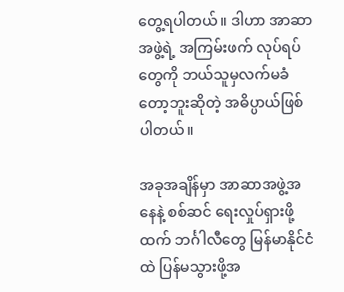တွေ့ရပါတယ်။ ဒါဟာ အာဆာအဖွဲ့ရဲ့ အကြမ်းဖက် လုပ်ရပ်တွေကို ဘယ်သူမှလက်မခံတော့ဘူးဆိုတဲ့ အဓိပ္ပာယ်ဖြစ်ပါတယ်။

အခုအချိန်မှာ အာဆာအဖွဲ့အနေနဲ့ စစ်ဆင် ရေးလှုပ်ရှားဖို့ထက် ဘင်္ဂါလီတွေ မြန်မာနိုင်ငံထဲ ပြန်မသွားဖို့အ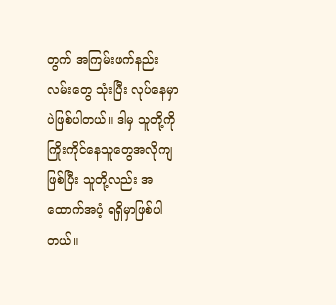တွက် အကြမ်းဖက်နည်းလမ်းတွေ သုံးပြီး လုပ်နေမှာပဲဖြစ်ပါတယ်။ ဒါမှ သူတို့ကို ကြိုးကိုင်နေသူတွေအလိုကျဖြစ်ပြီး သူတို့လည်း အထောက်အပံ့ ရရှိမှာဖြစ်ပါတယ်။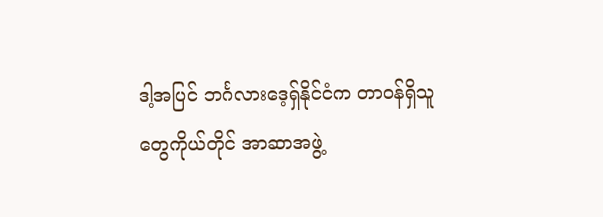ဒါ့အပြင် ဘင်္ဂလားဒေ့ရှ်နိုင်ငံက တာဝန်ရှိသူတွေကိုယ်တိုင် အာဆာအဖွဲ့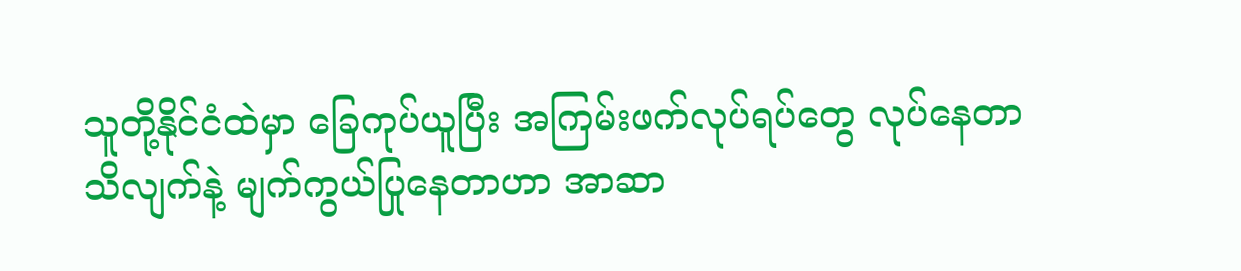သူတို့နိုင်ငံထဲမှာ ခြေကုပ်ယူပြီး အကြမ်းဖက်လုပ်ရပ်တွေ လုပ်နေတာသိလျက်နဲ့ မျက်ကွယ်ပြုနေတာဟာ အာဆာ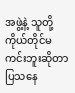အဖွဲ့နဲ့ သူတို့ ကိုယ်တိုင်မကင်းဘူးဆိုတာ ပြသနေ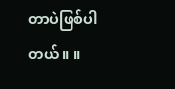တာပဲဖြစ်ပါတယ်။ ။